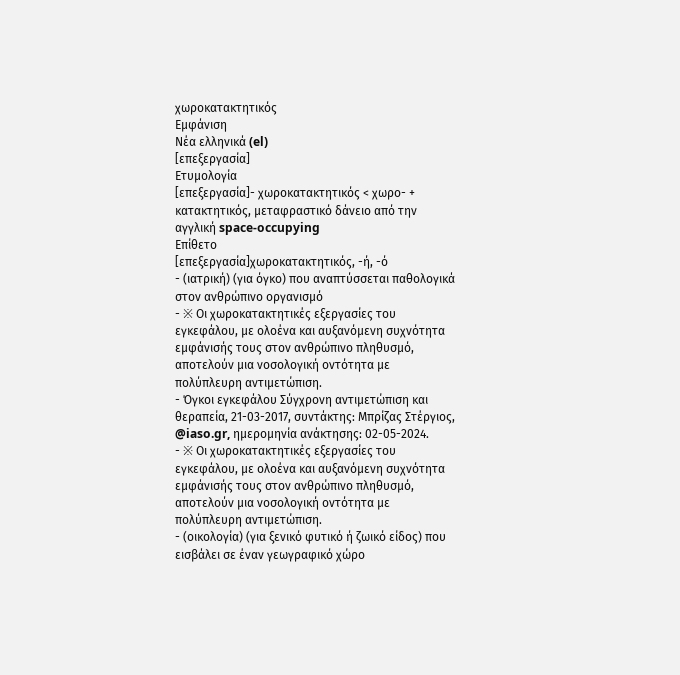χωροκατακτητικός
Εμφάνιση
Νέα ελληνικά (el)
[επεξεργασία]
Ετυμολογία
[επεξεργασία]- χωροκατακτητικός < χωρο- + κατακτητικός, μεταφραστικό δάνειο από την αγγλική space-occupying
Επίθετο
[επεξεργασία]χωροκατακτητικός, -ή, -ό
- (ιατρική) (για όγκο) που αναπτύσσεται παθολογικά στον ανθρώπινο οργανισμό
- ※ Οι χωροκατακτητικές εξεργασίες του εγκεφάλου, με ολοένα και αυξανόμενη συχνότητα εμφάνισής τους στον ανθρώπινο πληθυσμό, αποτελούν μια νοσολογική οντότητα με πολύπλευρη αντιμετώπιση.
- Όγκοι εγκεφάλου Σύγχρονη αντιμετώπιση και θεραπεία, 21-03-2017, συντάκτης: Μπρίζας Στέργιος, @iaso.gr, ημερομηνία ανάκτησης: 02-05-2024.
- ※ Οι χωροκατακτητικές εξεργασίες του εγκεφάλου, με ολοένα και αυξανόμενη συχνότητα εμφάνισής τους στον ανθρώπινο πληθυσμό, αποτελούν μια νοσολογική οντότητα με πολύπλευρη αντιμετώπιση.
- (οικολογία) (για ξενικό φυτικό ή ζωικό είδος) που εισβάλει σε έναν γεωγραφικό χώρο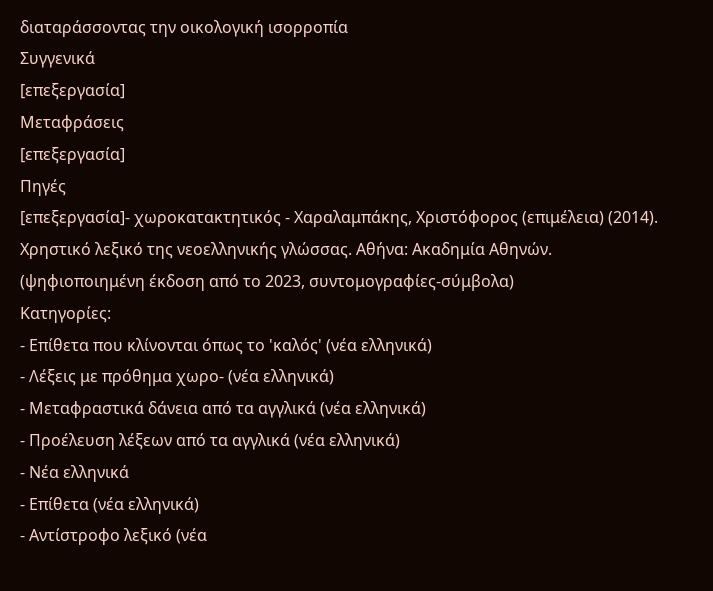διαταράσσοντας την οικολογική ισορροπία
Συγγενικά
[επεξεργασία]
Μεταφράσεις
[επεξεργασία]
Πηγές
[επεξεργασία]- χωροκατακτητικός - Χαραλαμπάκης, Χριστόφορος (επιμέλεια) (2014). Χρηστικό λεξικό της νεοελληνικής γλώσσας. Αθήνα: Ακαδημία Αθηνών. (ψηφιοποιημένη έκδοση από το 2023, συντομογραφίες-σύμβολα)
Κατηγορίες:
- Επίθετα που κλίνονται όπως το 'καλός' (νέα ελληνικά)
- Λέξεις με πρόθημα χωρο- (νέα ελληνικά)
- Μεταφραστικά δάνεια από τα αγγλικά (νέα ελληνικά)
- Προέλευση λέξεων από τα αγγλικά (νέα ελληνικά)
- Νέα ελληνικά
- Επίθετα (νέα ελληνικά)
- Αντίστροφο λεξικό (νέα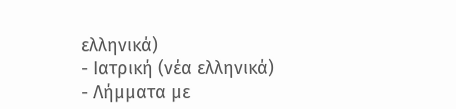ελληνικά)
- Ιατρική (νέα ελληνικά)
- Λήμματα με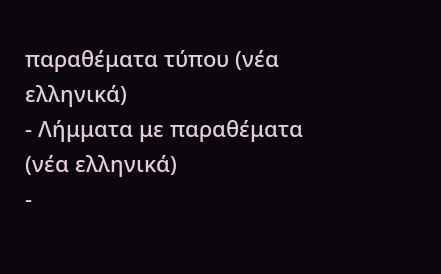παραθέματα τύπου (νέα ελληνικά)
- Λήμματα με παραθέματα (νέα ελληνικά)
-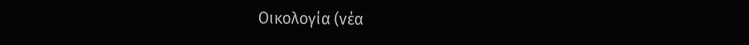Οικολογία (νέα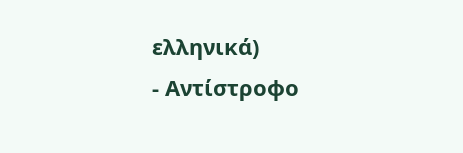ελληνικά)
- Αντίστροφο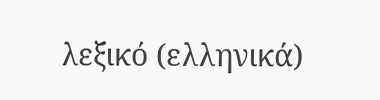λεξικό (ελληνικά)